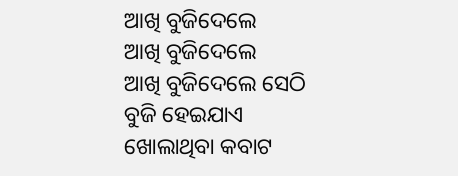ଆଖି ବୁଜିଦେଲେ
ଆଖି ବୁଜିଦେଲେ
ଆଖି ବୁଜିଦେଲେ ସେଠି
ବୁଜି ହେଇଯାଏ ଖୋଲାଥିବା କବାଟ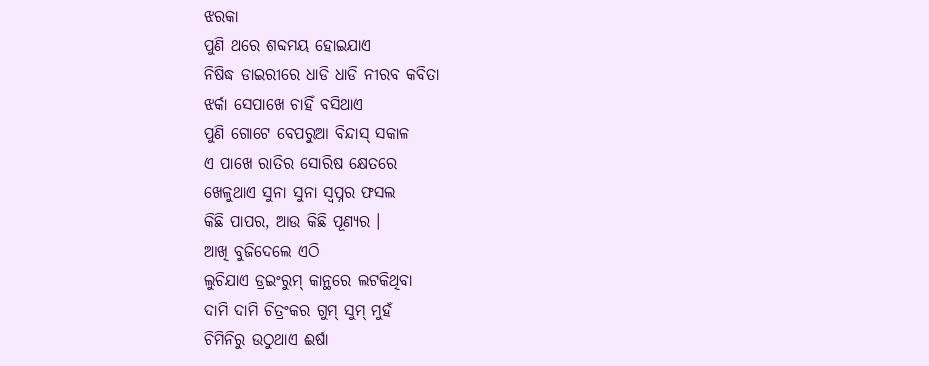ଝରକା
ପୁଣି ଥରେ ଶବ୍ଦମୟ ହୋଇଯାଏ
ନିଷିଦ୍ଧ ଡାଇରୀରେ ଧାଡି ଧାଡି ନୀରବ କବିତା
ଝର୍କା ସେପାଖେ ଚାହିଁ ବସିଥାଏ
ପୁଣି ଗୋଟେ ବେପରୁଆ ବିନ୍ଦାସ୍ ସକାଳ
ଏ ପାଖେ ରାତିର ସୋରିଷ କ୍ଷେତରେ
ଖେଳୁଥାଏ ସୁନା ସୁନା ସ୍ୱପ୍ନର ଫସଲ
କିଛି ପାପର, ଆଉ କିଛି ପୂଣ୍ୟର ।
ଆଖି ବୁଜିଦେଲେ ଏଠି
ଲୁଚିଯାଏ ଡ୍ରଇଂରୁମ୍ କାନ୍ଥରେ ଲଟକିଥିବା
ଦାମି ଦାମି ଚିତ୍ରଂକର ଗୁମ୍ ସୁମ୍ ମୁହଁ
ଚିମିନିରୁ ଉଠୁଥାଏ ଈର୍ଷା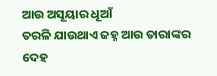ଆଉ ଅସୂୟାର ଧୂଆଁ
ତରଳି ଯାଉଥାଏ ଜହ୍ନ ଆଉ ତାରାଙ୍କର ଦେହ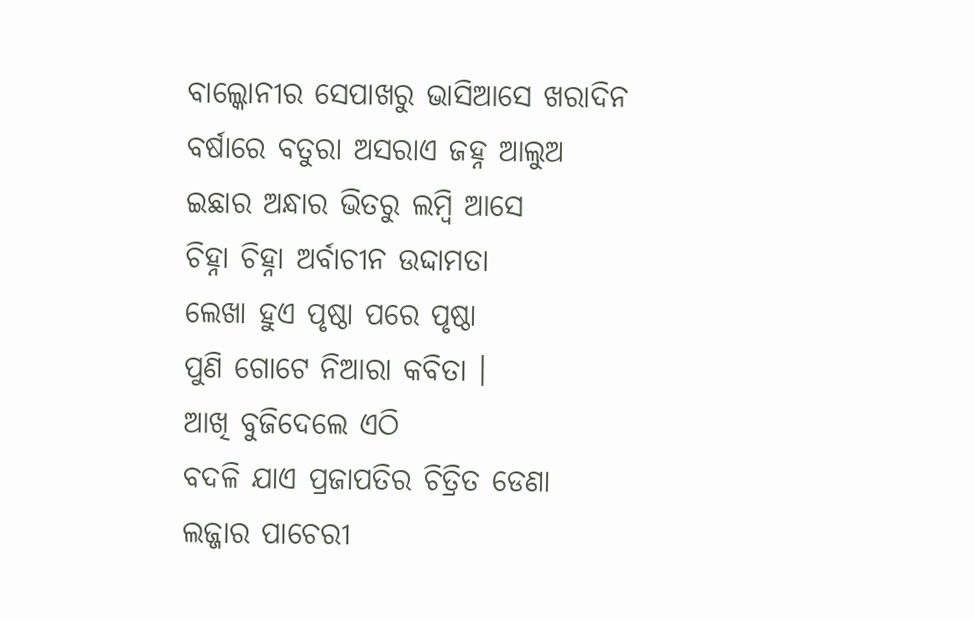ବାଲ୍କୋନୀର ସେପାଖରୁ ଭାସିଆସେ ଖରାଦିନ
ବର୍ଷାରେ ବତୁରା ଅସରାଏ ଜହ୍ନ ଆଲୁଅ
ଇଛାର ଅନ୍ଧାର ଭିତରୁ ଲମ୍ବି ଆସେ
ଚିହ୍ନା ଚିହ୍ନା ଅର୍ବାଚୀନ ଉଦ୍ଦାମତା
ଲେଖା ହୁଏ ପୃଷ୍ଠା ପରେ ପୃଷ୍ଠା
ପୁଣି ଗୋଟେ ନିଆରା କବିତା ।
ଆଖି ବୁଜିଦେଲେ ଏଠି
ବଦଳି ଯାଏ ପ୍ରଜାପତିର ଚିତ୍ରିତ ଡେଣା
ଲଜ୍ଜାର ପାଚେରୀ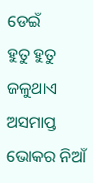ଡେଇଁ
ହୁତୁ ହୁତୁ ଜଳୁଥାଏ ଅସମାପ୍ତ ଭୋକର ନିଆଁ